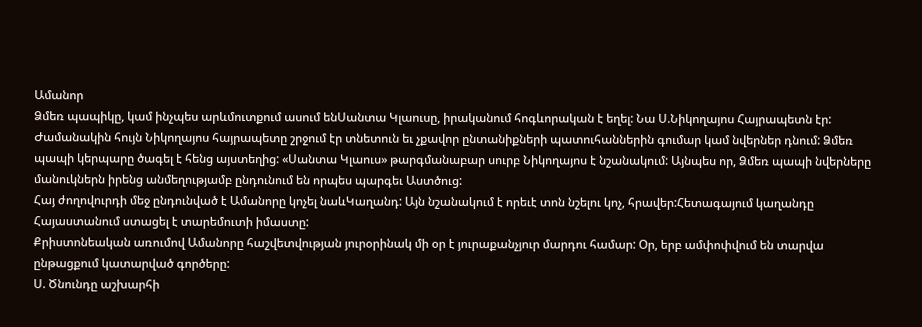Ամանոր
Ձմեռ պապիկը, կամ ինչպես արևմուտքում ասում ենՍանտա Կլաուսը, իրականում հոգևորական է եղել: Նա Ս.Նիկողայոս Հայրապետն էր:
Ժամանակին հույն Նիկողայոս հայրապետը շրջում էր տնետուն եւ չքավոր ընտանիքների պատուհաններին գումար կամ նվերներ դնում: Ձմեռ պապի կերպարը ծագել է հենց այստեղից: «Սանտա Կլաուս» թարգմանաբար սուրբ Նիկողայոս է նշանակում: Այնպես որ, Ձմեռ պապի նվերները մանուկներն իրենց անմեղությամբ ընդունում են որպես պարգեւ Աստծուց:
Հայ ժողովուրդի մեջ ընդունված է Ամանորը կոչել նաևԿաղանդ: Այն նշանակում է որեւէ տոն նշելու կոչ, հրավեր:Հետագայում կաղանդը Հայաստանում ստացել է տարեմուտի իմաստը:
Քրիստոնեական առումով Ամանորը հաշվետվության յուրօրինակ մի օր է յուրաքանչյուր մարդու համար: Օր, երբ ամփոփվում են տարվա ընթացքում կատարված գործերը:
Ս. Ծնունդը աշխարհի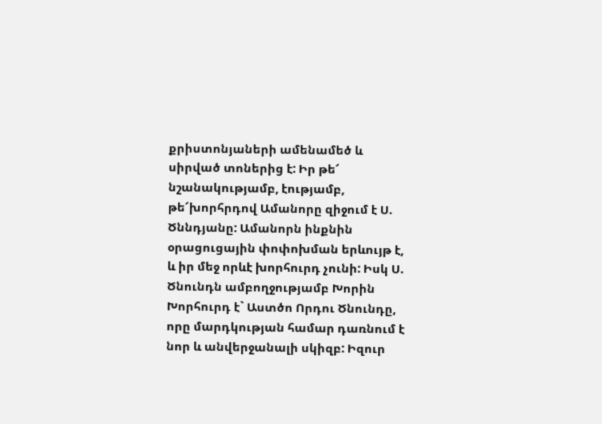քրիստոնյաների ամենամեծ և սիրված տոներից է: Իր թե՜ նշանակությամբ, էությամբ, թե՜խորհրդով Ամանորը զիջում է Ս. Ծննդյանը: Ամանորն ինքնին օրացուցային փոփոխման երևույթ է, և իր մեջ որևէ խորհուրդ չունի: Իսկ Ս. Ծնունդն ամբողջությամբ Խորին Խորհուրդ է` Աստծո Որդու Ծնունդը, որը մարդկության համար դառնում է նոր և անվերջանալի սկիզբ: Իզուր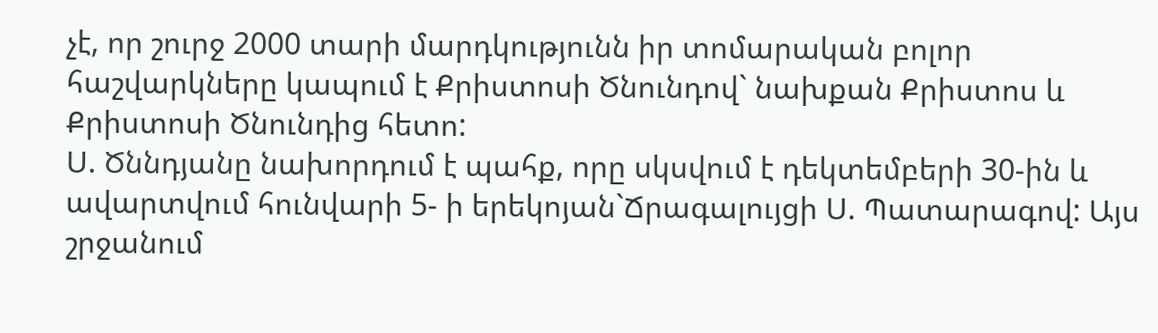չէ, որ շուրջ 2000 տարի մարդկությունն իր տոմարական բոլոր հաշվարկները կապում է Քրիստոսի Ծնունդով` նախքան Քրիստոս և Քրիստոսի Ծնունդից հետո:
Ս. Ծննդյանը նախորդում է պահք, որը սկսվում է դեկտեմբերի 30-ին և ավարտվում հունվարի 5- ի երեկոյան`Ճրագալույցի Ս. Պատարագով: Այս շրջանում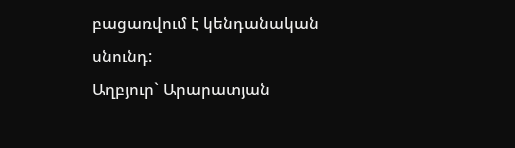բացառվում է կենդանական սնունդ:
Աղբյուր` Արարատյան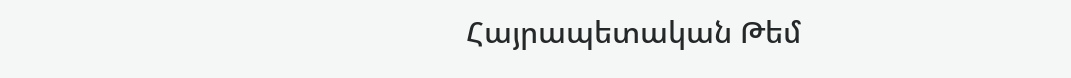Հայրապետական Թեմ